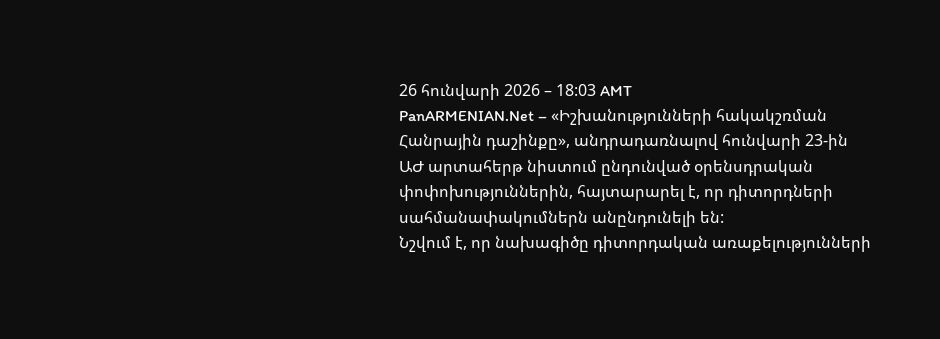26 հունվարի 2026 – 18:03 AMT
PanARMENIAN.Net – «Իշխանությունների հակակշռման Հանրային դաշինքը», անդրադառնալով հունվարի 23-ին ԱԺ արտահերթ նիստում ընդունված օրենսդրական փոփոխություններին, հայտարարել է, որ դիտորդների սահմանափակումներն անընդունելի են:
Նշվում է, որ նախագիծը դիտորդական առաքելությունների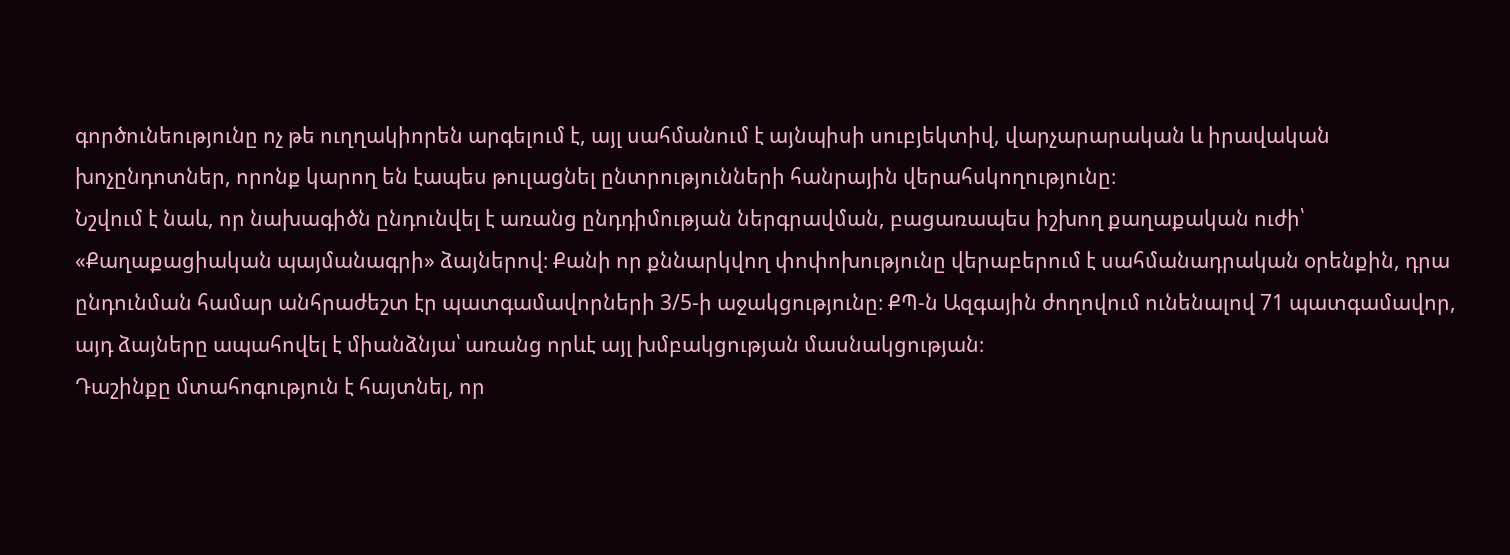գործունեությունը ոչ թե ուղղակիորեն արգելում է, այլ սահմանում է այնպիսի սուբյեկտիվ, վարչարարական և իրավական խոչընդոտներ, որոնք կարող են էապես թուլացնել ընտրությունների հանրային վերահսկողությունը։
Նշվում է նաև, որ նախագիծն ընդունվել է առանց ընդդիմության ներգրավման, բացառապես իշխող քաղաքական ուժի՝ «Քաղաքացիական պայմանագրի» ձայներով։ Քանի որ քննարկվող փոփոխությունը վերաբերում է սահմանադրական օրենքին, դրա ընդունման համար անհրաժեշտ էր պատգամավորների 3/5-ի աջակցությունը։ ՔՊ-ն Ազգային ժողովում ունենալով 71 պատգամավոր, այդ ձայները ապահովել է միանձնյա՝ առանց որևէ այլ խմբակցության մասնակցության։
Դաշինքը մտահոգություն է հայտնել, որ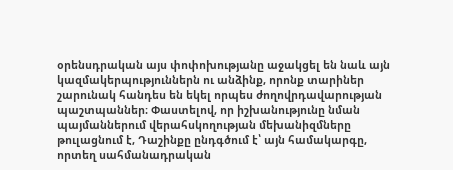օրենսդրական այս փոփոխությանը աջակցել են նաև այն կազմակերպություններն ու անձինք, որոնք տարիներ շարունակ հանդես են եկել որպես ժողովրդավարության պաշտպաններ։ Փաստելով, որ իշխանությունը նման պայմաններում վերահսկողության մեխանիզմները թուլացնում է, Դաշինքը ընդգծում է՝ այն համակարգը, որտեղ սահմանադրական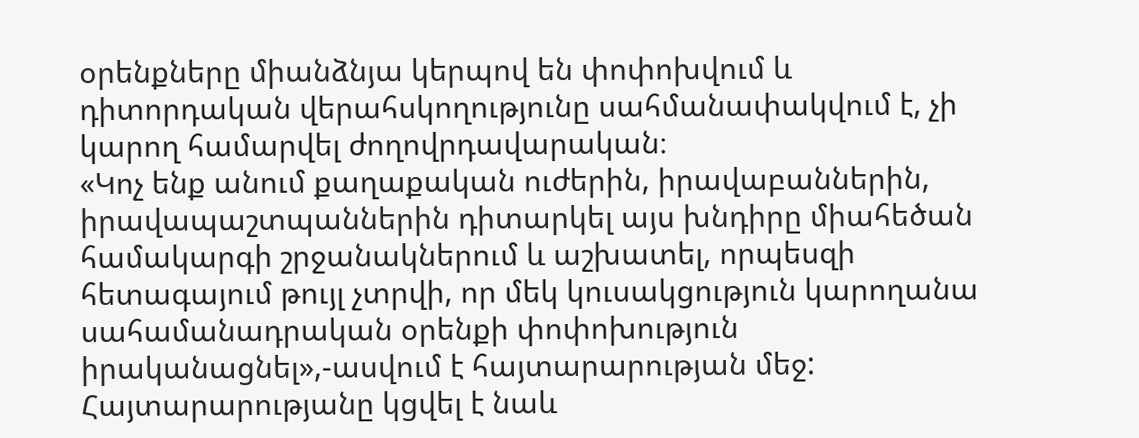օրենքները միանձնյա կերպով են փոփոխվում և դիտորդական վերահսկողությունը սահմանափակվում է, չի կարող համարվել ժողովրդավարական։
«Կոչ ենք անում քաղաքական ուժերին, իրավաբաններին, իրավապաշտպաններին դիտարկել այս խնդիրը միահեծան համակարգի շրջանակներում և աշխատել, որպեսզի հետագայում թույլ չտրվի, որ մեկ կուսակցություն կարողանա սահամանադրական օրենքի փոփոխություն իրականացնել»,-ասվում է հայտարարության մեջ:
Հայտարարությանը կցվել է նաև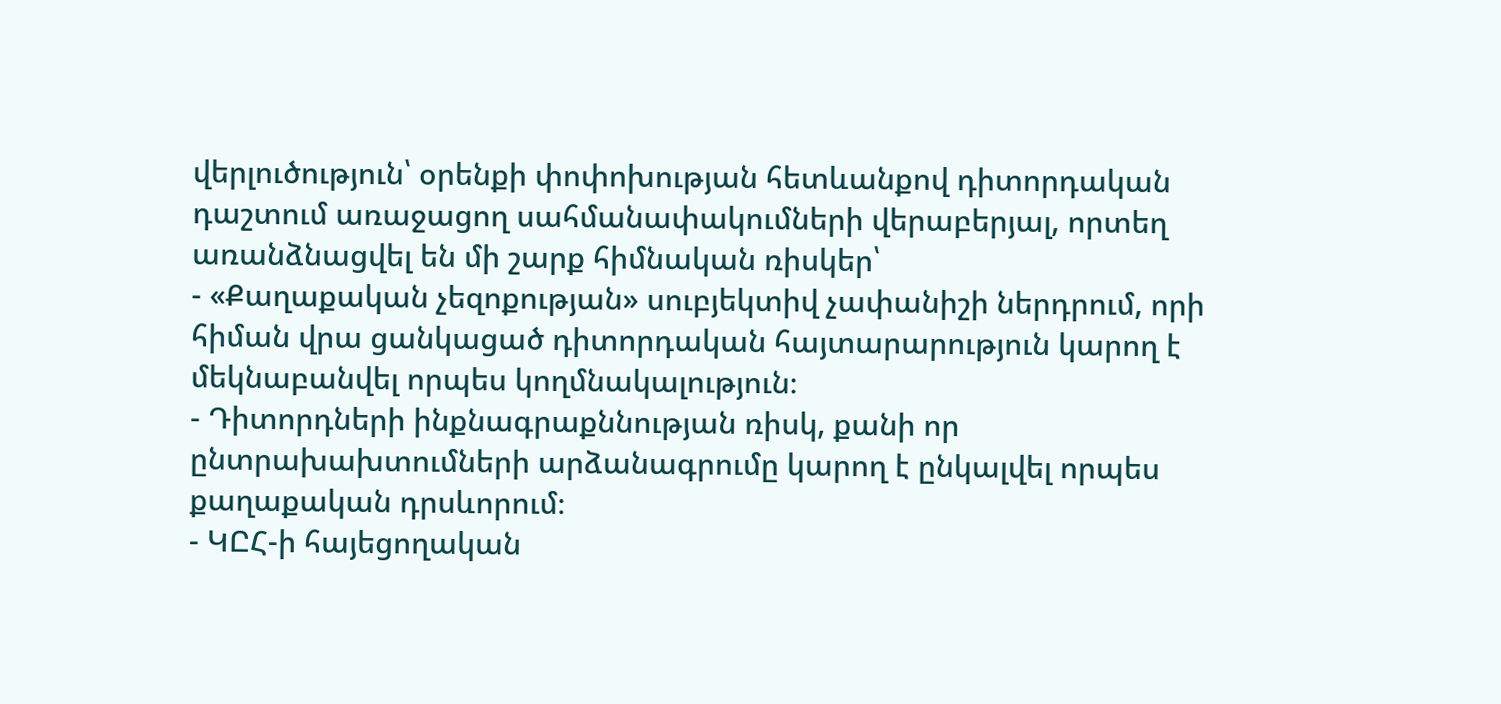վերլուծություն՝ օրենքի փոփոխության հետևանքով դիտորդական դաշտում առաջացող սահմանափակումների վերաբերյալ, որտեղ առանձնացվել են մի շարք հիմնական ռիսկեր՝
- «Քաղաքական չեզոքության» սուբյեկտիվ չափանիշի ներդրում, որի հիման վրա ցանկացած դիտորդական հայտարարություն կարող է մեկնաբանվել որպես կողմնակալություն։
- Դիտորդների ինքնագրաքննության ռիսկ, քանի որ ընտրախախտումների արձանագրումը կարող է ընկալվել որպես քաղաքական դրսևորում։
- ԿԸՀ-ի հայեցողական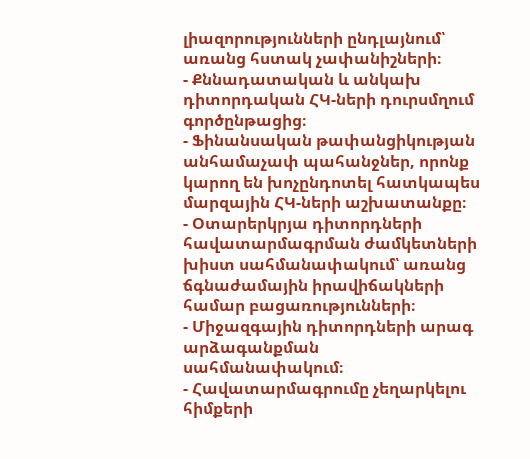լիազորությունների ընդլայնում՝ առանց հստակ չափանիշների։
- Քննադատական և անկախ դիտորդական ՀԿ-ների դուրսմղում գործընթացից։
- Ֆինանսական թափանցիկության անհամաչափ պահանջներ, որոնք կարող են խոչընդոտել հատկապես մարզային ՀԿ-ների աշխատանքը։
- Օտարերկրյա դիտորդների հավատարմագրման ժամկետների խիստ սահմանափակում՝ առանց ճգնաժամային իրավիճակների համար բացառությունների։
- Միջազգային դիտորդների արագ արձագանքման սահմանափակում։
- Հավատարմագրումը չեղարկելու հիմքերի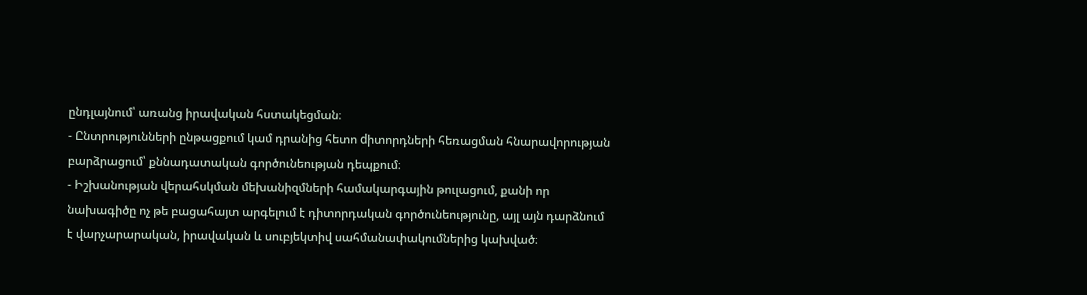ընդլայնում՝ առանց իրավական հստակեցման։
- Ընտրությունների ընթացքում կամ դրանից հետո dիտորդների հեռացման հնարավորության բարձրացում՝ քննադատական գործունեության դեպքում։
- Իշխանության վերահսկման մեխանիզմների համակարգային թուլացում, քանի որ նախագիծը ոչ թե բացահայտ արգելում է դիտորդական գործունեությունը, այլ այն դարձնում է վարչարարական, իրավական և սուբյեկտիվ սահմանափակումներից կախված։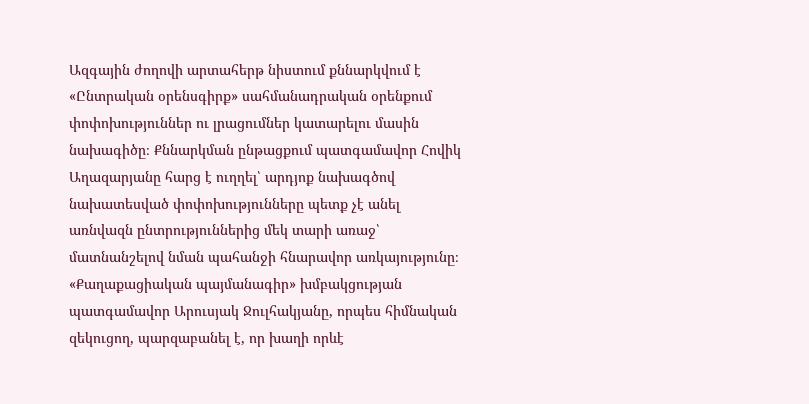Ազգային ժողովի արտահերթ նիստում քննարկվում է «Ընտրական օրենսգիրք» սահմանադրական օրենքում փոփոխություններ ու լրացումներ կատարելու մասին նախագիծը։ Քննարկման ընթացքում պատգամավոր Հովիկ Աղազարյանը հարց է ուղղել՝ արդյոք նախագծով նախատեսված փոփոխությունները պետք չէ անել առնվազն ընտրություններից մեկ տարի առաջ՝ մատնանշելով նման պահանջի հնարավոր առկայությունը։
«Քաղաքացիական պայմանագիր» խմբակցության պատգամավոր Արուսյակ Ջուլհակյանը, որպես հիմնական զեկուցող, պարզաբանել է, որ խաղի որևէ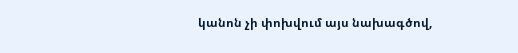կանոն չի փոխվում այս նախագծով,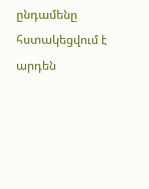ընդամենը հստակեցվում է արդեն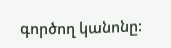գործող կանոնը: